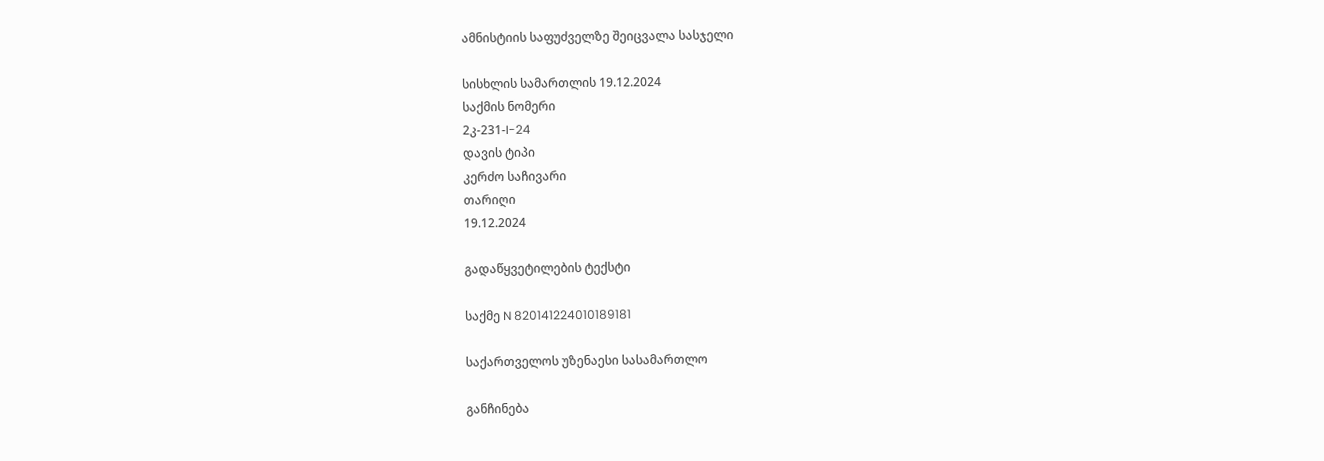ამნისტიის საფუძველზე შეიცვალა სასჯელი

სისხლის სამართლის 19.12.2024
საქმის ნომერი
2კ-231-I-24
დავის ტიპი
კერძო საჩივარი
თარიღი
19.12.2024

გადაწყვეტილების ტექსტი

საქმე N 820141224010189181

საქართველოს უზენაესი სასამართლო

განჩინება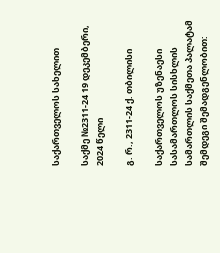საქართველოს სახელით

საქმე №2311-24 19 დეკემბერი, 2024 წელი

გ. რ., 2311-24 ქ. თბილისი

საქართველოს უზენაესი სასამართლოს სისხლის სამართლის საქმეთა პალატამ შემდეგი შემადგენლობით: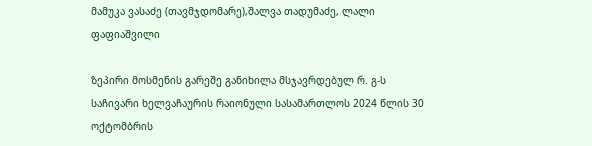მამუკა ვასაძე (თავმჯდომარე),შალვა თადუმაძე, ლალი ფაფიაშვილი

ზეპირი მოსმენის გარეშე განიხილა მსჯავრდებულ რ. გ-ს საჩივარი ხელვაჩაურის რაიონული სასამართლოს 2024 წლის 30 ოქტომბრის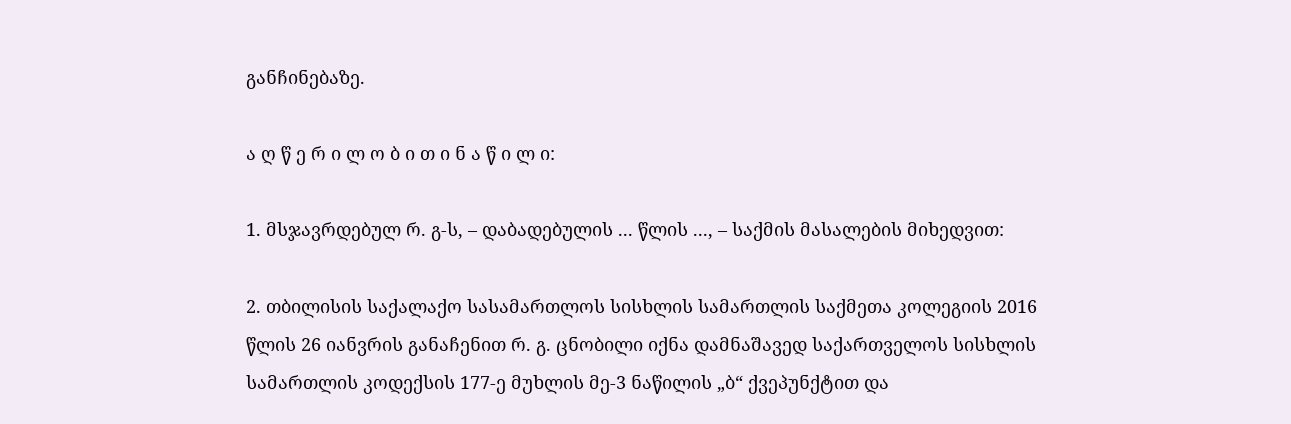განჩინებაზე.

ა ღ წ ე რ ი ლ ო ბ ი თ ი ნ ა წ ი ლ ი:

1. მსჯავრდებულ რ. გ-ს, – დაბადებულის ... წლის ..., – საქმის მასალების მიხედვით:

2. თბილისის საქალაქო სასამართლოს სისხლის სამართლის საქმეთა კოლეგიის 2016 წლის 26 იანვრის განაჩენით რ. გ. ცნობილი იქნა დამნაშავედ საქართველოს სისხლის სამართლის კოდექსის 177-ე მუხლის მე-3 ნაწილის „ბ“ ქვეპუნქტით და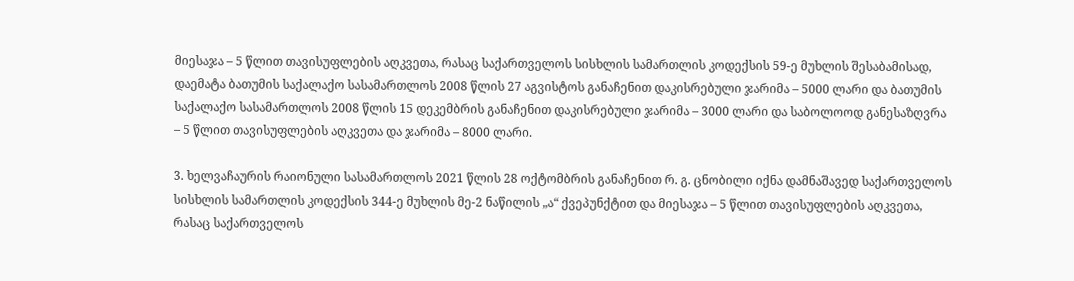მიესაჯა – 5 წლით თავისუფლების აღკვეთა, რასაც საქართველოს სისხლის სამართლის კოდექსის 59-ე მუხლის შესაბამისად, დაემატა ბათუმის საქალაქო სასამართლოს 2008 წლის 27 აგვისტოს განაჩენით დაკისრებული ჯარიმა – 5000 ლარი და ბათუმის საქალაქო სასამართლოს 2008 წლის 15 დეკემბრის განაჩენით დაკისრებული ჯარიმა – 3000 ლარი და საბოლოოდ განესაზღვრა – 5 წლით თავისუფლების აღკვეთა და ჯარიმა – 8000 ლარი.

3. ხელვაჩაურის რაიონული სასამართლოს 2021 წლის 28 ოქტომბრის განაჩენით რ. გ. ცნობილი იქნა დამნაშავედ საქართველოს სისხლის სამართლის კოდექსის 344-ე მუხლის მე-2 ნაწილის „ა“ ქვეპუნქტით და მიესაჯა – 5 წლით თავისუფლების აღკვეთა, რასაც საქართველოს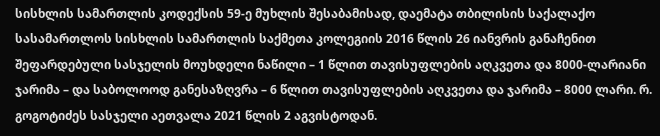სისხლის სამართლის კოდექსის 59-ე მუხლის შესაბამისად, დაემატა თბილისის საქალაქო სასამართლოს სისხლის სამართლის საქმეთა კოლეგიის 2016 წლის 26 იანვრის განაჩენით შეფარდებული სასჯელის მოუხდელი ნაწილი – 1 წლით თავისუფლების აღკვეთა და 8000-ლარიანი ჯარიმა – და საბოლოოდ განესაზღვრა – 6 წლით თავისუფლების აღკვეთა და ჯარიმა – 8000 ლარი. რ. გოგოტიძეს სასჯელი აეთვალა 2021 წლის 2 აგვისტოდან.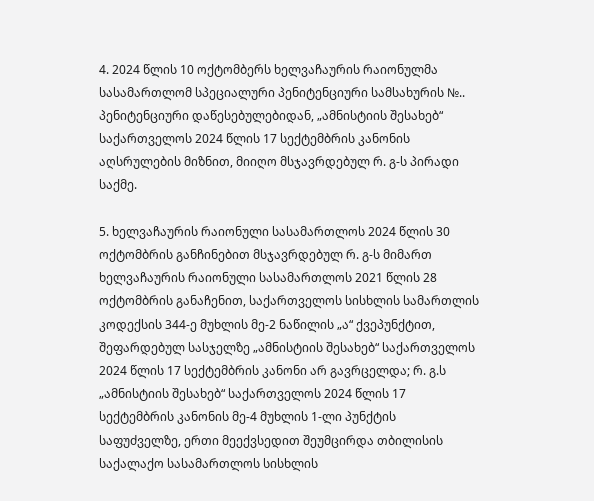4. 2024 წლის 10 ოქტომბერს ხელვაჩაურის რაიონულმა სასამართლომ სპეციალური პენიტენციური სამსახურის №.. პენიტენციური დაწესებულებიდან, „ამნისტიის შესახებ“ საქართველოს 2024 წლის 17 სექტემბრის კანონის აღსრულების მიზნით, მიიღო მსჯავრდებულ რ. გ-ს პირადი საქმე.

5. ხელვაჩაურის რაიონული სასამართლოს 2024 წლის 30 ოქტომბრის განჩინებით მსჯავრდებულ რ. გ-ს მიმართ ხელვაჩაურის რაიონული სასამართლოს 2021 წლის 28 ოქტომბრის განაჩენით, საქართველოს სისხლის სამართლის კოდექსის 344-ე მუხლის მე-2 ნაწილის „ა“ ქვეპუნქტით, შეფარდებულ სასჯელზე „ამნისტიის შესახებ“ საქართველოს 2024 წლის 17 სექტემბრის კანონი არ გავრცელდა; რ. გ.ს „ამნისტიის შესახებ“ საქართველოს 2024 წლის 17 სექტემბრის კანონის მე-4 მუხლის 1-ლი პუნქტის საფუძველზე, ერთი მეექვსედით შეუმცირდა თბილისის საქალაქო სასამართლოს სისხლის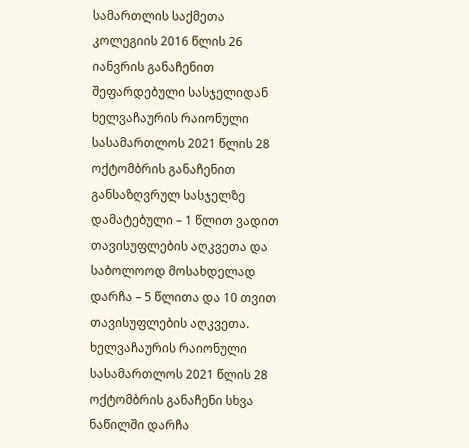სამართლის საქმეთა კოლეგიის 2016 წლის 26 იანვრის განაჩენით შეფარდებული სასჯელიდან ხელვაჩაურის რაიონული სასამართლოს 2021 წლის 28 ოქტომბრის განაჩენით განსაზღვრულ სასჯელზე დამატებული – 1 წლით ვადით თავისუფლების აღკვეთა და საბოლოოდ მოსახდელად დარჩა – 5 წლითა და 10 თვით თავისუფლების აღკვეთა. ხელვაჩაურის რაიონული სასამართლოს 2021 წლის 28 ოქტომბრის განაჩენი სხვა ნაწილში დარჩა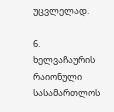უცვლელად.

6. ხელვაჩაურის რაიონული სასამართლოს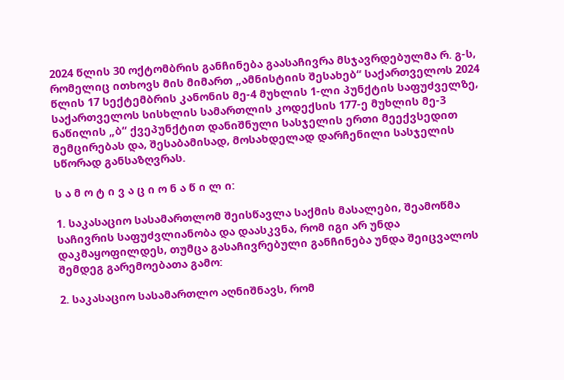2024 წლის 30 ოქტომბრის განჩინება გაასაჩივრა მსჯავრდებულმა რ. გ-ს, რომელიც ითხოვს მის მიმართ „ამნისტიის შესახებ“ საქართველოს 2024 წლის 17 სექტემბრის კანონის მე-4 მუხლის 1-ლი პუნქტის საფუძველზე, საქართველოს სისხლის სამართლის კოდექსის 177-ე მუხლის მე-3 ნაწილის „ბ“ ქვეპუნქტით დანიშნული სასჯელის ერთი მეექვსედით შემცირებას და, შესაბამისად, მოსახდელად დარჩენილი სასჯელის სწორად განსაზღვრას.

ს ა მ ო ტ ი ვ ა ც ი ო ნ ა წ ი ლ ი:

1. საკასაციო სასამართლომ შეისწავლა საქმის მასალები, შეამოწმა საჩივრის საფუძვლიანობა და დაასკვნა, რომ იგი არ უნდა დაკმაყოფილდეს, თუმცა გასაჩივრებული განჩინება უნდა შეიცვალოს შემდეგ გარემოებათა გამო:

2. საკასაციო სასამართლო აღნიშნავს, რომ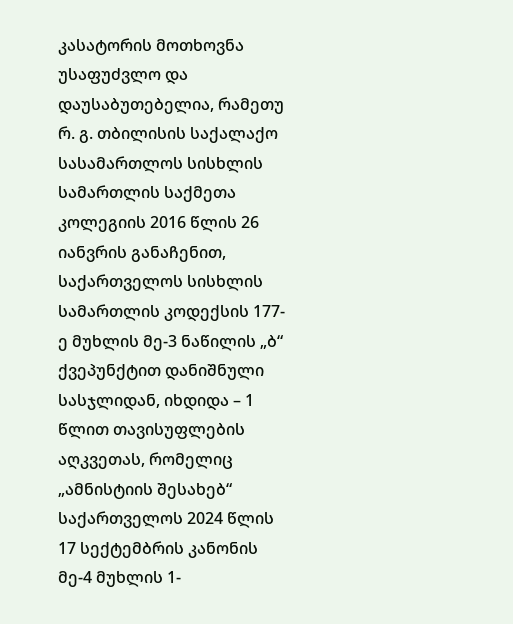კასატორის მოთხოვნა უსაფუძვლო და დაუსაბუთებელია, რამეთუ რ. გ. თბილისის საქალაქო სასამართლოს სისხლის სამართლის საქმეთა კოლეგიის 2016 წლის 26 იანვრის განაჩენით, საქართველოს სისხლის სამართლის კოდექსის 177-ე მუხლის მე-3 ნაწილის „ბ“ ქვეპუნქტით დანიშნული სასჯლიდან, იხდიდა – 1 წლით თავისუფლების აღკვეთას, რომელიც „ამნისტიის შესახებ“ საქართველოს 2024 წლის 17 სექტემბრის კანონის მე-4 მუხლის 1-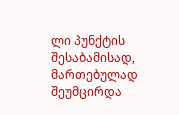ლი პუნქტის შესაბამისად, მართებულად შეუმცირდა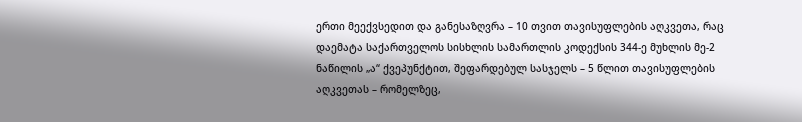ერთი მეექვსედით და განესაზღვრა – 10 თვით თავისუფლების აღკვეთა, რაც დაემატა საქართველოს სისხლის სამართლის კოდექსის 344-ე მუხლის მე-2 ნაწილის „ა“ ქვეპუნქტით, შეფარდებულ სასჯელს – 5 წლით თავისუფლების აღკვეთას – რომელზეც,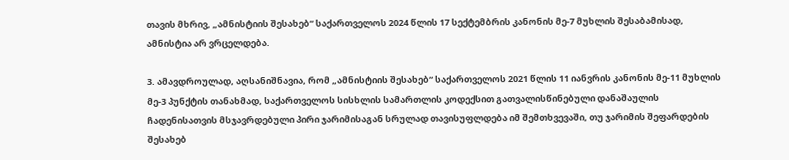თავის მხრივ, „ამნისტიის შესახებ“ საქართველოს 2024 წლის 17 სექტემბრის კანონის მე-7 მუხლის შესაბამისად, ამნისტია არ ვრცელდება.

3. ამავდროულად, აღსანიშნავია, რომ „ამნისტიის შესახებ“ საქართველოს 2021 წლის 11 იანვრის კანონის მე-11 მუხლის მე-3 პუნქტის თანახმად, საქართველოს სისხლის სამართლის კოდექსით გათვალისწინებული დანაშაულის ჩადენისათვის მსჯავრდებული პირი ჯარიმისაგან სრულად თავისუფლდება იმ შემთხვევაში, თუ ჯარიმის შეფარდების შესახებ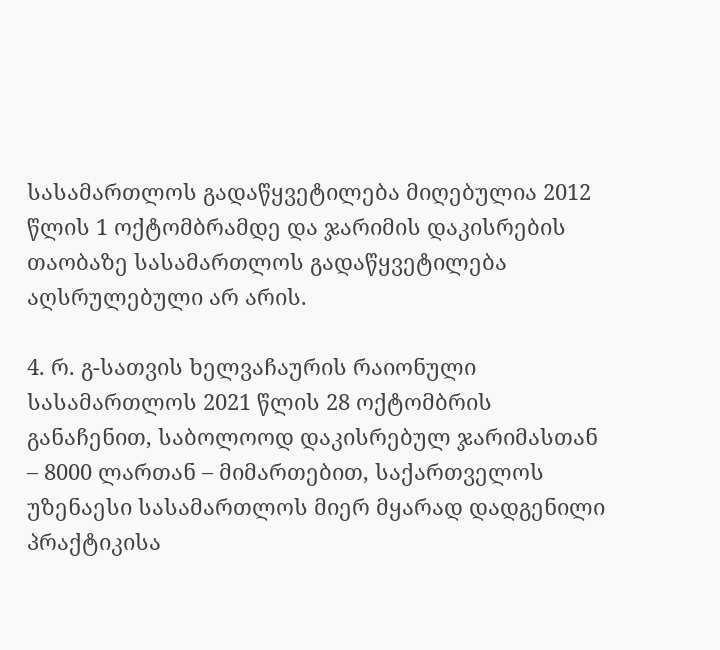სასამართლოს გადაწყვეტილება მიღებულია 2012 წლის 1 ოქტომბრამდე და ჯარიმის დაკისრების თაობაზე სასამართლოს გადაწყვეტილება აღსრულებული არ არის.

4. რ. გ-სათვის ხელვაჩაურის რაიონული სასამართლოს 2021 წლის 28 ოქტომბრის განაჩენით, საბოლოოდ დაკისრებულ ჯარიმასთან – 8000 ლართან – მიმართებით, საქართველოს უზენაესი სასამართლოს მიერ მყარად დადგენილი პრაქტიკისა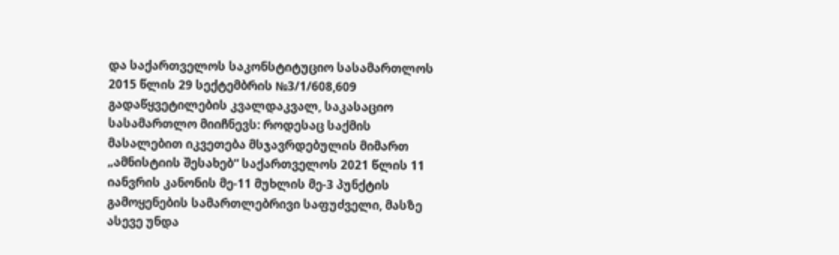და საქართველოს საკონსტიტუციო სასამართლოს 2015 წლის 29 სექტემბრის №3/1/608,609 გადაწყვეტილების კვალდაკვალ, საკასაციო სასამართლო მიიჩნევს: როდესაც საქმის მასალებით იკვეთება მსჯავრდებულის მიმართ „ამნისტიის შესახებ“ საქართველოს 2021 წლის 11 იანვრის კანონის მე-11 მუხლის მე-3 პუნქტის გამოყენების სამართლებრივი საფუძველი, მასზე ასევე უნდა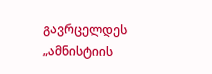გავრცელდეს „ამნისტიის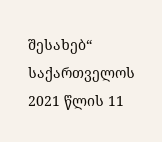შესახებ“ საქართველოს 2021 წლის 11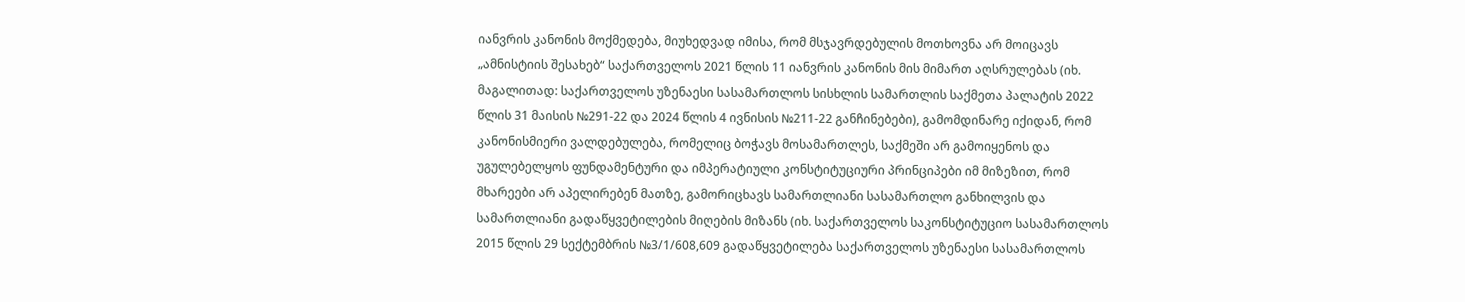იანვრის კანონის მოქმედება, მიუხედვად იმისა, რომ მსჯავრდებულის მოთხოვნა არ მოიცავს „ამნისტიის შესახებ“ საქართველოს 2021 წლის 11 იანვრის კანონის მის მიმართ აღსრულებას (იხ. მაგალითად: საქართველოს უზენაესი სასამართლოს სისხლის სამართლის საქმეთა პალატის 2022 წლის 31 მაისის №291-22 და 2024 წლის 4 ივნისის №211-22 განჩინებები), გამომდინარე იქიდან, რომ კანონისმიერი ვალდებულება, რომელიც ბოჭავს მოსამართლეს, საქმეში არ გამოიყენოს და უგულებელყოს ფუნდამენტური და იმპერატიული კონსტიტუციური პრინციპები იმ მიზეზით, რომ მხარეები არ აპელირებენ მათზე, გამორიცხავს სამართლიანი სასამართლო განხილვის და სამართლიანი გადაწყვეტილების მიღების მიზანს (იხ. საქართველოს საკონსტიტუციო სასამართლოს 2015 წლის 29 სექტემბრის №3/1/608,609 გადაწყვეტილება საქართველოს უზენაესი სასამართლოს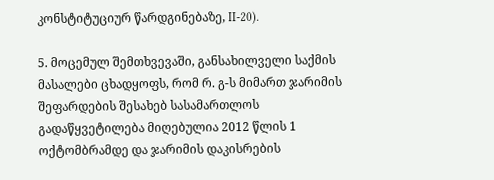კონსტიტუციურ წარდგინებაზე, II-20).

5. მოცემულ შემთხვევაში, განსახილველი საქმის მასალები ცხადყოფს, რომ რ. გ-ს მიმართ ჯარიმის შეფარდების შესახებ სასამართლოს გადაწყვეტილება მიღებულია 2012 წლის 1 ოქტომბრამდე და ჯარიმის დაკისრების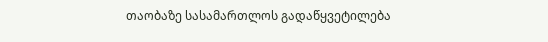თაობაზე სასამართლოს გადაწყვეტილება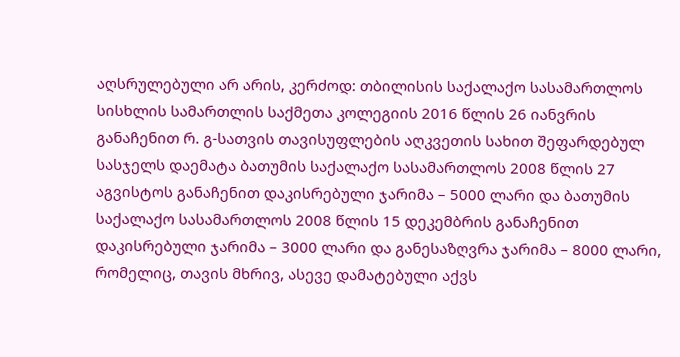აღსრულებული არ არის, კერძოდ: თბილისის საქალაქო სასამართლოს სისხლის სამართლის საქმეთა კოლეგიის 2016 წლის 26 იანვრის განაჩენით რ. გ-სათვის თავისუფლების აღკვეთის სახით შეფარდებულ სასჯელს დაემატა ბათუმის საქალაქო სასამართლოს 2008 წლის 27 აგვისტოს განაჩენით დაკისრებული ჯარიმა – 5000 ლარი და ბათუმის საქალაქო სასამართლოს 2008 წლის 15 დეკემბრის განაჩენით დაკისრებული ჯარიმა – 3000 ლარი და განესაზღვრა ჯარიმა – 8000 ლარი, რომელიც, თავის მხრივ, ასევე დამატებული აქვს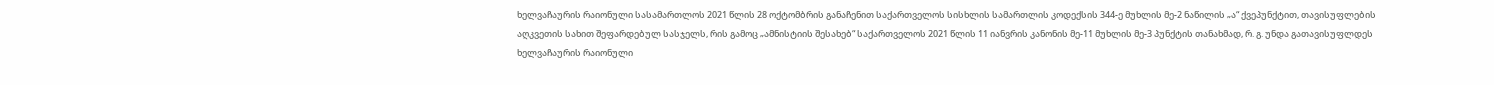ხელვაჩაურის რაიონული სასამართლოს 2021 წლის 28 ოქტომბრის განაჩენით საქართველოს სისხლის სამართლის კოდექსის 344-ე მუხლის მე-2 ნაწილის „ა“ ქვეპუნქტით, თავისუფლების აღკვეთის სახით შეფარდებულ სასჯელს, რის გამოც „ამნისტიის შესახებ“ საქართველოს 2021 წლის 11 იანვრის კანონის მე-11 მუხლის მე-3 პუნქტის თანახმად, რ. გ. უნდა გათავისუფლდეს ხელვაჩაურის რაიონული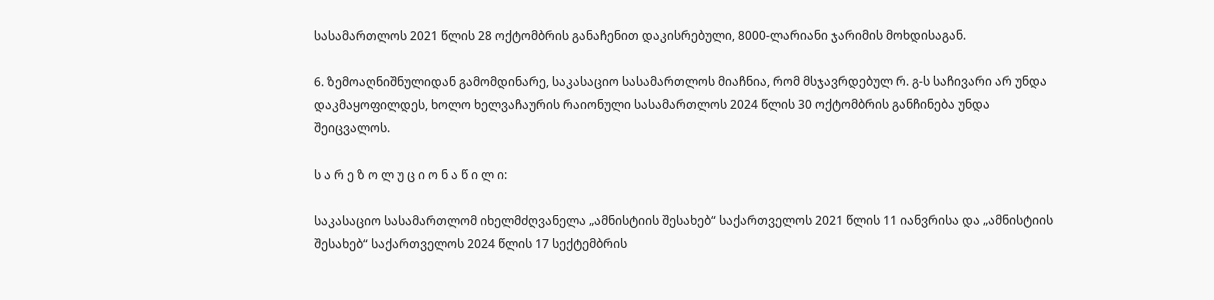სასამართლოს 2021 წლის 28 ოქტომბრის განაჩენით დაკისრებული, 8000-ლარიანი ჯარიმის მოხდისაგან.

6. ზემოაღნიშნულიდან გამომდინარე, საკასაციო სასამართლოს მიაჩნია, რომ მსჯავრდებულ რ. გ-ს საჩივარი არ უნდა დაკმაყოფილდეს, ხოლო ხელვაჩაურის რაიონული სასამართლოს 2024 წლის 30 ოქტომბრის განჩინება უნდა შეიცვალოს.

ს ა რ ე ზ ო ლ უ ც ი ო ნ ა წ ი ლ ი:

საკასაციო სასამართლომ იხელმძღვანელა „ამნისტიის შესახებ“ საქართველოს 2021 წლის 11 იანვრისა და „ამნისტიის შესახებ“ საქართველოს 2024 წლის 17 სექტემბრის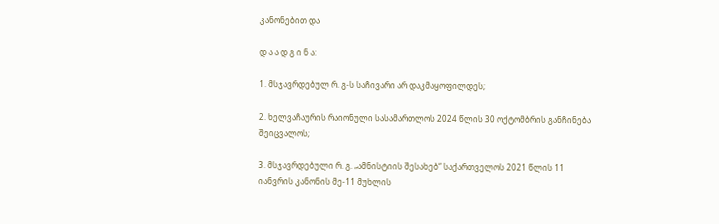კანონებით და

დ ა ა დ გ ი ნ ა:

1. მსჯავრდებულ რ. გ-ს საჩივარი არ დაკმაყოფილდეს;

2. ხელვაჩაურის რაიონული სასამართლოს 2024 წლის 30 ოქტომბრის განჩინება შეიცვალოს;

3. მსჯავრდებული რ. გ. „ამნისტიის შესახებ“ საქართველოს 2021 წლის 11 იანვრის კანონის მე-11 მუხლის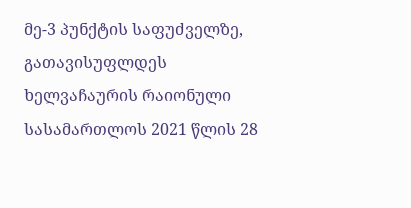მე-3 პუნქტის საფუძველზე, გათავისუფლდეს ხელვაჩაურის რაიონული სასამართლოს 2021 წლის 28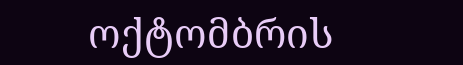ოქტომბრის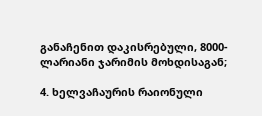განაჩენით დაკისრებული, 8000-ლარიანი ჯარიმის მოხდისაგან;

4. ხელვაჩაურის რაიონული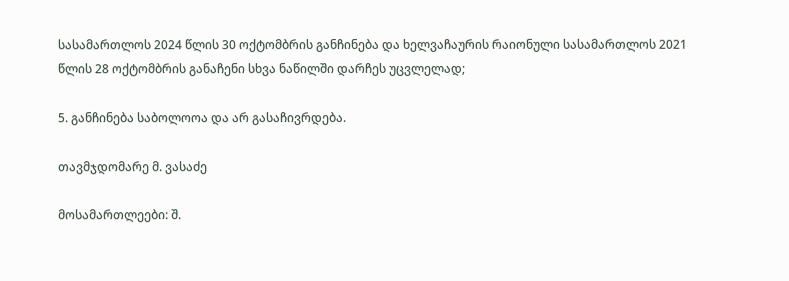სასამართლოს 2024 წლის 30 ოქტომბრის განჩინება და ხელვაჩაურის რაიონული სასამართლოს 2021 წლის 28 ოქტომბრის განაჩენი სხვა ნაწილში დარჩეს უცვლელად;

5. განჩინება საბოლოოა და არ გასაჩივრდება.

თავმჯდომარე მ. ვასაძე

მოსამართლეები: შ.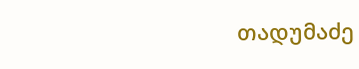თადუმაძე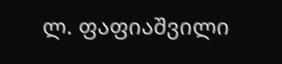ლ. ფაფიაშვილი